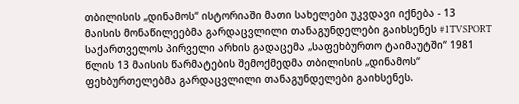თბილისის „დინამოს“ ისტორიაში მათი სახელები უკვდავი იქნება - 13 მაისის მონაწილეებმა გარდაცვლილი თანაგუნდელები გაიხსენეს #1TVSPORT
საქართველოს პირველი არხის გადაცემა „საფეხბურთო ტაიმაუტში“ 1981 წლის 13 მაისის წარმატების შემოქმედმა თბილისის „დინამოს“ ფეხბურთელებმა გარდაცვლილი თანაგუნდელები გაიხსენეს.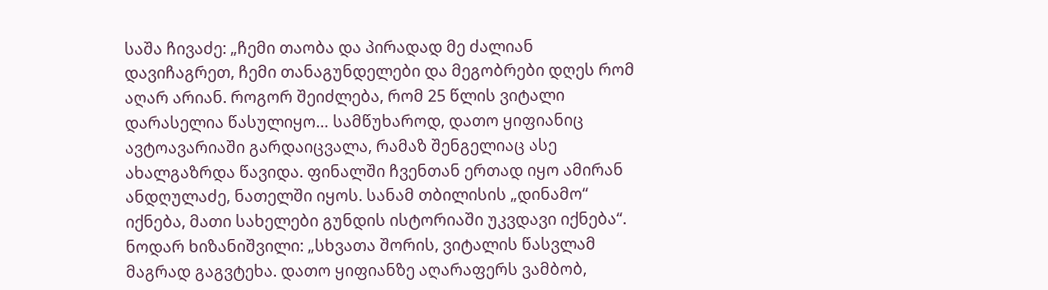საშა ჩივაძე: „ჩემი თაობა და პირადად მე ძალიან დავიჩაგრეთ, ჩემი თანაგუნდელები და მეგობრები დღეს რომ აღარ არიან. როგორ შეიძლება, რომ 25 წლის ვიტალი დარასელია წასულიყო… სამწუხაროდ, დათო ყიფიანიც ავტოავარიაში გარდაიცვალა, რამაზ შენგელიაც ასე ახალგაზრდა წავიდა. ფინალში ჩვენთან ერთად იყო ამირან ანდღულაძე, ნათელში იყოს. სანამ თბილისის „დინამო“ იქნება, მათი სახელები გუნდის ისტორიაში უკვდავი იქნება“.
ნოდარ ხიზანიშვილი: „სხვათა შორის, ვიტალის წასვლამ მაგრად გაგვტეხა. დათო ყიფიანზე აღარაფერს ვამბობ,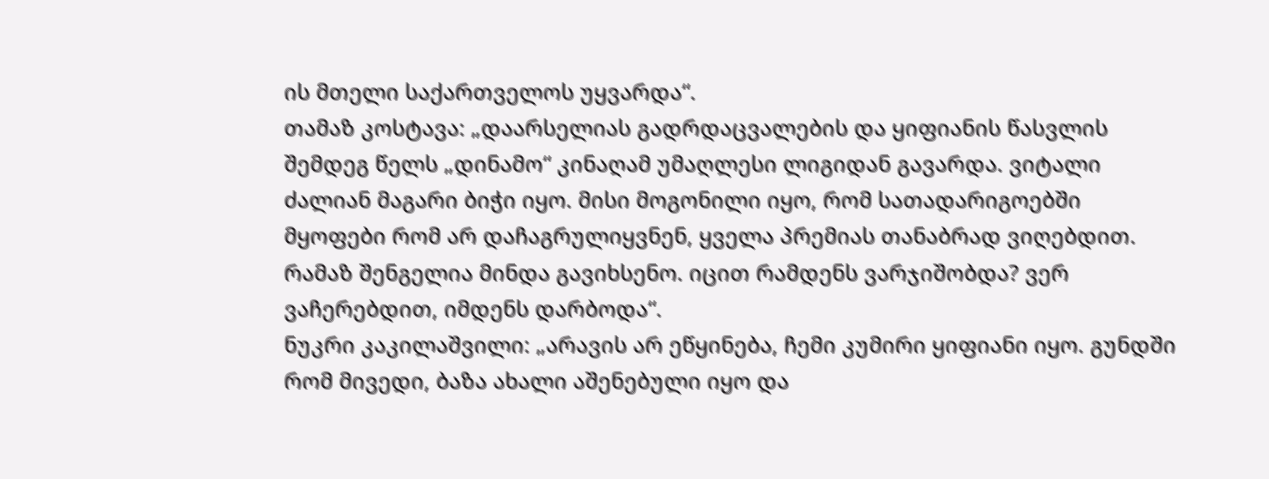ის მთელი საქართველოს უყვარდა“.
თამაზ კოსტავა: „დაარსელიას გადრდაცვალების და ყიფიანის წასვლის შემდეგ წელს „დინამო“ კინაღამ უმაღლესი ლიგიდან გავარდა. ვიტალი ძალიან მაგარი ბიჭი იყო. მისი მოგონილი იყო, რომ სათადარიგოებში მყოფები რომ არ დაჩაგრულიყვნენ, ყველა პრემიას თანაბრად ვიღებდით. რამაზ შენგელია მინდა გავიხსენო. იცით რამდენს ვარჯიშობდა? ვერ ვაჩერებდით, იმდენს დარბოდა“.
ნუკრი კაკილაშვილი: „არავის არ ეწყინება, ჩემი კუმირი ყიფიანი იყო. გუნდში რომ მივედი, ბაზა ახალი აშენებული იყო და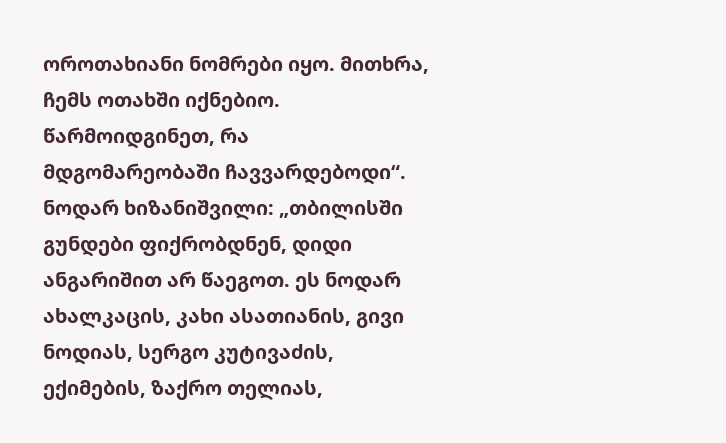ოროთახიანი ნომრები იყო. მითხრა, ჩემს ოთახში იქნებიო. წარმოიდგინეთ, რა მდგომარეობაში ჩავვარდებოდი“.
ნოდარ ხიზანიშვილი: „თბილისში გუნდები ფიქრობდნენ, დიდი ანგარიშით არ წაეგოთ. ეს ნოდარ ახალკაცის, კახი ასათიანის, გივი ნოდიას, სერგო კუტივაძის, ექიმების, ზაქრო თელიას,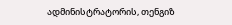ადმინისტრატორის, თენგიზ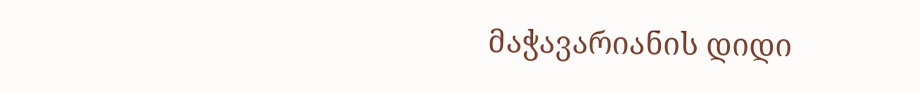მაჭავარიანის დიდი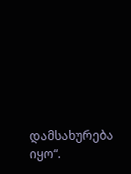დამსახურება იყო“.